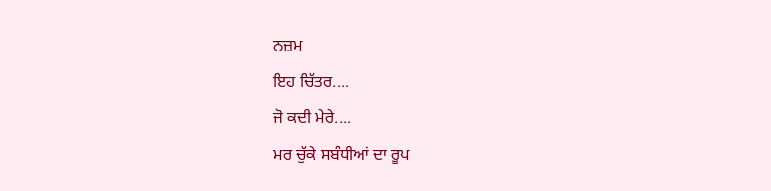ਨਜ਼ਮ
ਇਹ ਚਿੱਤਰ....
ਜੋ ਕਦੀ ਮੇਰੇ....
ਮਰ ਚੁੱਕੇ ਸਬੰਧੀਆਂ ਦਾ ਰੂਪ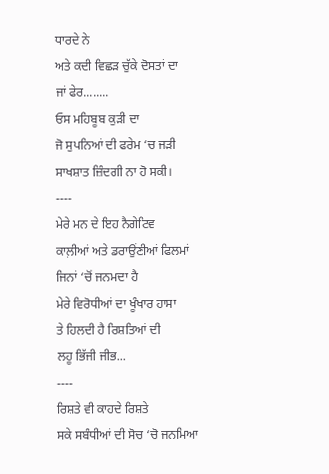ਧਾਰਦੇ ਨੇ
ਅਤੇ ਕਦੀ ਵਿਛੜ ਚੁੱਕੇ ਦੋਸਤਾਂ ਦਾ
ਜਾਂ ਫੇਰ........
ਓਸ ਮਹਿਬੂਬ ਕੁੜੀ ਦਾ
ਜੋ ਸੁਪਨਿਆਂ ਦੀ ਫਰੇਮ ‘ਚ ਜੜੀ
ਸਾਖਸ਼ਾਤ ਜ਼ਿੰਦਗੀ ਨਾ ਹੋ ਸਕੀ।
----
ਮੇਰੇ ਮਨ ਦੇ ਇਹ ਨੈਗੇਟਿਵ
ਕਾਲ਼ੀਆਂ ਅਤੇ ਡਰਾਉਂਣੀਆਂ ਫਿਲਮਾਂ
ਜਿਨਾਂ ‘ਚੋਂ ਜਨਮਦਾ ਹੈ
ਮੇਰੇ ਵਿਰੋਧੀਆਂ ਦਾ ਖੂੰਖਾਰ ਹਾਸਾ
ਤੇ ਹਿਲਦੀ ਹੈ ਰਿਸ਼ਤਿਆਂ ਦੀ
ਲਹੂ ਭਿੱਜੀ ਜੀਭ...
----
ਰਿਸ਼ਤੇ ਵੀ ਕਾਹਦੇ ਰਿਸ਼ਤੇ
ਸਕੇ ਸਬੰਧੀਆਂ ਦੀ ਸੋਚ ‘ਚੋ ਜਨਮਿਆ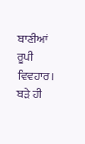ਬਾਣੀਆਂ ਰੂਪੀ ਵਿਵਹਾਰ।
ਬੜੇ ਹੀ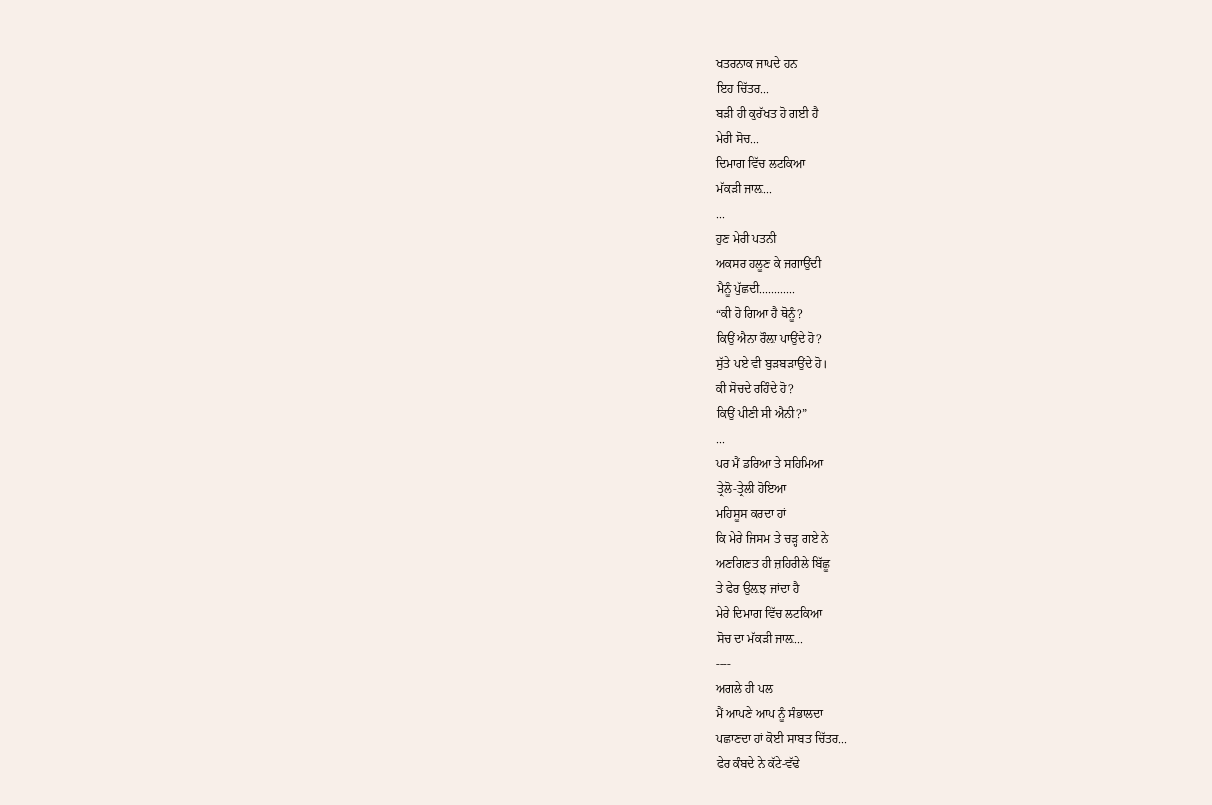ਖਤਰਨਾਕ ਜਾਪਦੇ ਹਨ
ਇਹ ਚਿੱਤਰ...
ਬੜੀ ਹੀ ਕੁਰੱਖਤ ਹੋ ਗਈ ਹੈ
ਮੇਰੀ ਸੋਚ...
ਦਿਮਾਗ ਵਿੱਚ ਲਟਕਿਆ
ਮੱਕੜੀ ਜਾਲ਼...
...
ਹੁਣ ਮੇਰੀ ਪਤਨੀ
ਅਕਸਰ ਹਲੂਣ ਕੇ ਜਗਾਉਂਦੀ
ਮੈਨੂੰ ਪੁੱਛਦੀ............
“ਕੀ ਹੋ ਗਿਆ ਹੈ ਥੋਨੂੰ?
ਕਿਉਂ ਐਨਾ ਰੌਲ਼ਾ ਪਾਉਂਦੇ ਹੋ?
ਸੁੱਤੇ ਪਏ ਵੀ ਬੁੜਬੜਾਉਂਦੇ ਹੋ।
ਕੀ ਸੋਚਦੇ ਰਹਿੰਦੇ ਹੋ?
ਕਿਉਂ ਪੀਣੀ ਸੀ ਐਨੀ?”
...
ਪਰ ਮੈਂ ਡਰਿਆ ਤੇ ਸਹਿਮਿਆ
ਤ੍ਰੇਲੋ-ਤ੍ਰੇਲੀ ਹੋਇਆ
ਮਹਿਸੂਸ ਕਰਦਾ ਹਾਂ
ਕਿ ਮੇਰੇ ਜਿਸਮ ਤੇ ਚੜ੍ਹ ਗਏ ਨੇ
ਅਣਗਿਣਤ ਹੀ ਜ਼ਹਿਰੀਲੇ ਬਿੱਛੂ
ਤੇ ਫੇਰ ਉਲ਼ਝ ਜਾਂਦਾ ਹੈ
ਮੇਰੇ ਦਿਮਾਗ ਵਿੱਚ ਲਟਕਿਆ
ਸੋਚ ਦਾ ਮੱਕੜੀ ਜਾਲ਼...
----
ਅਗਲੇ ਹੀ ਪਲ
ਮੈਂ ਆਪਣੇ ਆਪ ਨੂੰ ਸੰਭਾਲਦਾ
ਪਛਾਣਦਾ ਹਾਂ ਕੋਈ ਸਾਬਤ ਚਿੱਤਰ...
ਫੇਰ ਕੰਬਦੇ ਨੇ ਕੱਟੇ-ਵੱਢੇ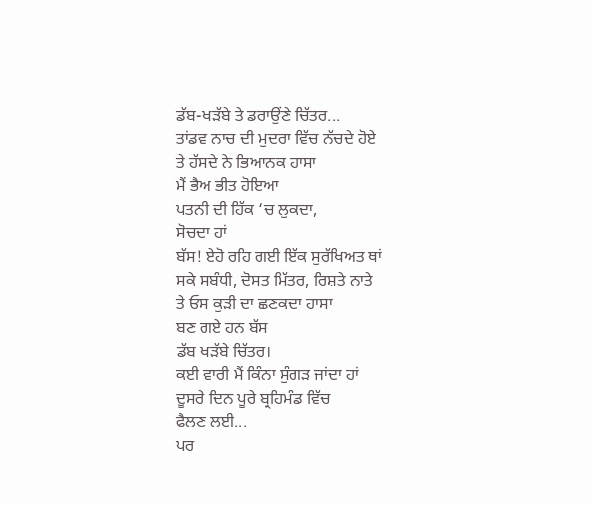ਡੱਬ-ਖੜੱਬੇ ਤੇ ਡਰਾਉਂਣੇ ਚਿੱਤਰ...
ਤਾਂਡਵ ਨਾਚ ਦੀ ਮੁਦਰਾ ਵਿੱਚ ਨੱਚਦੇ ਹੋਏ
ਤੇ ਹੱਸਦੇ ਨੇ ਭਿਆਨਕ ਹਾਸਾ
ਮੈਂ ਭੈਅ ਭੀਤ ਹੋਇਆ
ਪਤਨੀ ਦੀ ਹਿੱਕ ‘ਚ ਲੁਕਦਾ,
ਸੋਚਦਾ ਹਾਂ
ਬੱਸ! ਏਹੋ ਰਹਿ ਗਈ ਇੱਕ ਸੁਰੱਖਿਅਤ ਥਾਂ
ਸਕੇ ਸਬੰਧੀ, ਦੋਸਤ ਮਿੱਤਰ, ਰਿਸ਼ਤੇ ਨਾਤੇ
ਤੇ ਓਸ ਕੁੜੀ ਦਾ ਛਣਕਦਾ ਹਾਸਾ
ਬਣ ਗਏ ਹਨ ਬੱਸ
ਡੱਬ ਖੜੱਬੇ ਚਿੱਤਰ।
ਕਈ ਵਾਰੀ ਮੈਂ ਕਿੰਨਾ ਸੁੰਗੜ ਜਾਂਦਾ ਹਾਂ
ਦੂਸਰੇ ਦਿਨ ਪੂਰੇ ਬ੍ਰਹਿਮੰਡ ਵਿੱਚ
ਫੈਲਣ ਲਈ...
ਪਰ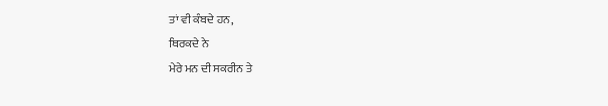ਤਾਂ ਵੀ ਕੰਬਦੇ ਹਨ,
ਥਿਰਕਦੇ ਨੇ
ਮੇਰੇ ਮਨ ਦੀ ਸਕਰੀਨ ਤੇ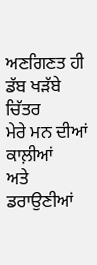ਅਣਗਿਣਤ ਹੀ ਡੱਬ ਖੜੱਬੇ ਚਿੱਤਰ
ਮੇਰੇ ਮਨ ਦੀਆਂ ਕਾਲ਼ੀਆਂ
ਅਤੇ ਡਰਾਉਣੀਆਂ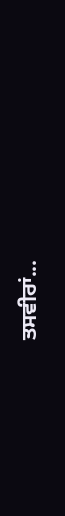ਤਸਵੀਰਾਂ...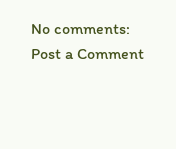No comments:
Post a Comment